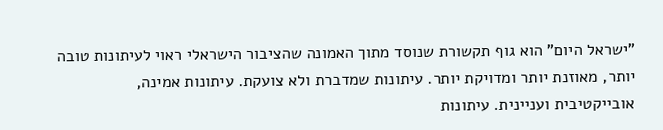"ישראל היום" הוא גוף תקשורת שנוסד מתוך האמונה שהציבור הישראלי ראוי לעיתונות טובה יותר, מאוזנת יותר ומדויקת יותר. עיתונות שמדברת ולא צועקת. עיתונות אמינה, אובייקטיבית ועניינית. עיתונות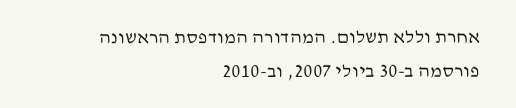אחרת וללא תשלום. המהדורה המודפסת הראשונה פורסמה ב-30 ביולי 2007, וב-2010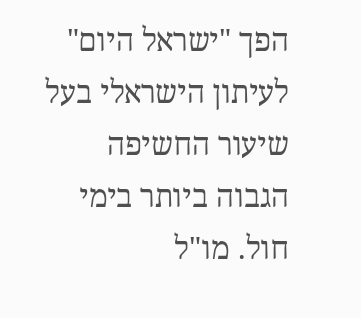הפך "ישראל היום" לעיתון הישראלי בעל שיעור החשיפה הגבוה ביותר בימי חול. מו"ל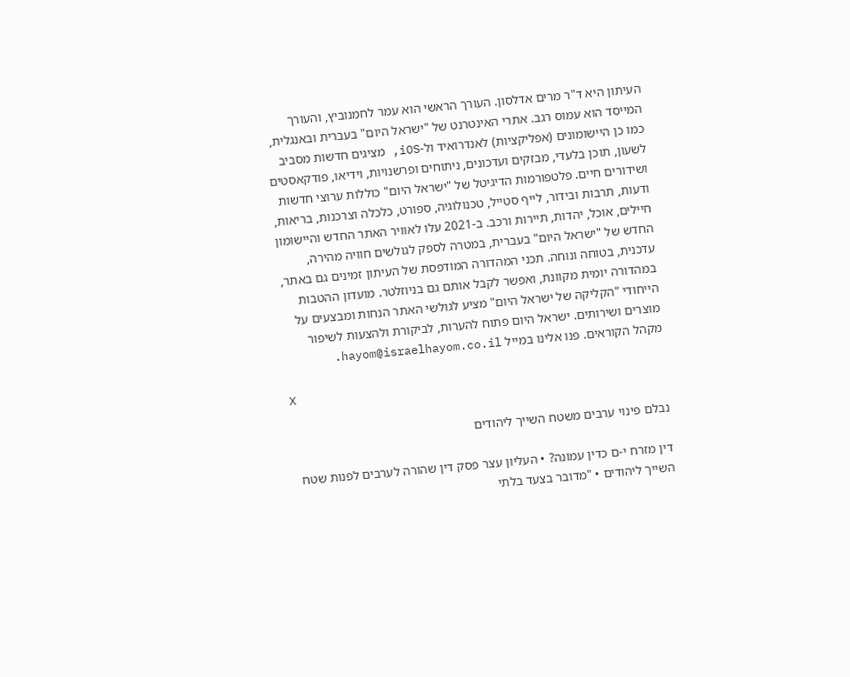העיתון היא ד"ר מרים אדלסון. העורך הראשי הוא עמר לחמנוביץ, והעורך המייסד הוא עמוס רגב. אתרי האינטרנט של "ישראל היום" בעברית ובאנגלית, כמו כן היישומונים (אפליקציות) לאנדרואיד ול-iOS, מציגים חדשות מסביב לשעון, תוכן בלעדי, מבזקים ועדכונים, ניתוחים ופרשנויות, וידיאו, פודקאסטים ושידורים חיים. פלטפורמות הדיגיטל של "ישראל היום" כוללות ערוצי חדשות ודעות, תרבות ובידור, לייף סטייל, טכנולוגיה, ספורט, כלכלה וצרכנות, בריאות, חיילים, אוכל, יהדות, תיירות ורכב. ב-2021 עלו לאוויר האתר החדש והיישומון החדש של "ישראל היום" בעברית, במטרה לספק לגולשים חוויה מהירה, עדכנית, בטוחה ונוחה. תכני המהדורה המודפסת של העיתון זמינים גם באתר, במהדורה יומית מקוונת, ואפשר לקבל אותם גם בניוזלטר. מועדון ההטבות הייחודי "הקליקה של ישראל היום" מציע לגולשי האתר הנחות ומבצעים על מוצרים ושירותים. ישראל היום פתוח להערות, לביקורת ולהצעות לשיפור מקהל הקוראים. פנו אלינו במייל hayom@israelhayom.co.il.

X

נבלם פינוי ערבים משטח השייך ליהודים

דין מזרח י-ם כדין עמונה? • העליון עצר פסק דין שהורה לערבים לפנות שטח השייך ליהודים • "מדובר בצעד בלתי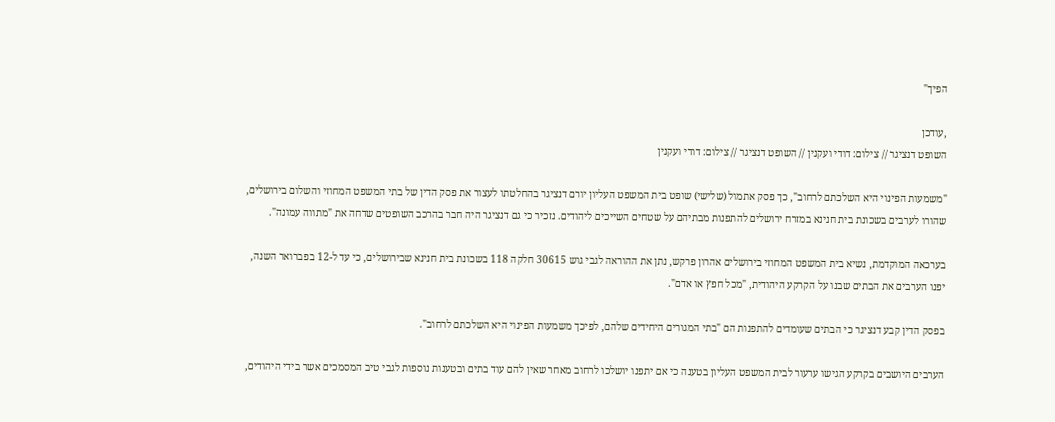הפיך"

,עודכן
השופט דנציגר // צילום: דודי ועקנין // השופט דנציגר // צילום: דודי ועקנין

"משמעות הפינוי היא השלכתם לרחוב", כך פסק אתמול (שלישי) שופט בית המשפט העליון יורם דנציגר בהחלטתו לעצור את פסק הדין של בתי המשפט המחוזי והשלום בירושלים, שהורו לערבים בשכונת בית חנינא במזרח ירושלים להתפנות מבתיהם על שטחים השייכים ליהודים. נזכיר כי גם דנציגר היה חבר בהרכב השופטים שדחה את "מתווה עמונה".

בערכאה המוקדמת, נשיא בית המשפט המחוזי בירושלים אהרון פרקש, נתן את ההוראה לגבי גוש 30615 חלקה 118 בשכונת בית חנינא שבירושלים, כי עד ל-12 בפברואר השנה, יפנו הערבים את הבתים שבנו על הקרקע היהודית, "מכל חפץ או אדם".

בפסק הדין קבע דנציגר כי הבתים שעומדים להתפנות הם "בתי המגורים היחידים שלהם, לפיכך משמעות הפינוי היא השלכתם לרחוב".

הערבים היושבים בקרקע הגישו ערעור לבית המשפט העליון בטענה כי אם יתפנו יושלכו לרחוב מאחר שאין להם עוד בתים ובטענות נוספות לגבי טיב המסמכים אשר בידי היהודים,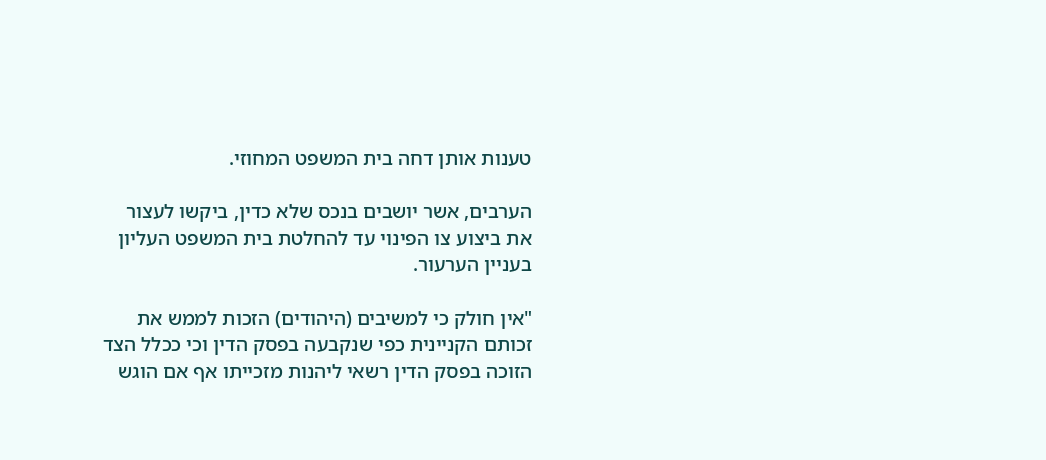טענות אותן דחה בית המשפט המחוזי.

הערבים, אשר יושבים בנכס שלא כדין, ביקשו לעצור את ביצוע צו הפינוי עד להחלטת בית המשפט העליון בעניין הערעור.

"אין חולק כי למשיבים (היהודים) הזכות לממש את זכותם הקניינית כפי שנקבעה בפסק הדין וכי ככלל הצד הזוכה בפסק הדין רשאי ליהנות מזכייתו אף אם הוגש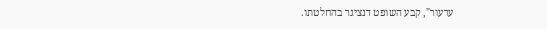ערעור", קבע השופט דנציגר בהחלטתו.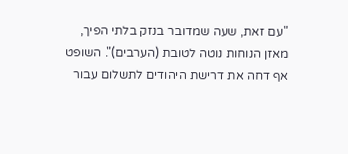"עם זאת, שעה שמדובר בנזק בלתי הפיך, מאזן הנוחות נוטה לטובת (הערבים)". השופט אף דחה את דרישת היהודים לתשלום עבור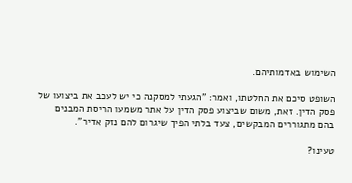השימוש באדמותיהם.

השופט סיכם את החלטתו, ואמר: "הגעתי למסקנה כי יש לעכב את ביצועו של פסק הדין. זאת, משום שביצוע פסק הדין על אתר משמעו הריסת המבנים בהם מתגוררים המבקשים, צעד בלתי הפיך שיגרום להם נזק אדיר".

טעינו?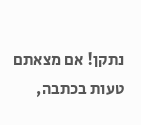נתקן! אם מצאתם טעות בכתבה,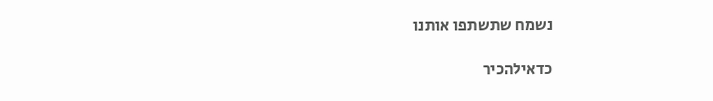נשמח שתשתפו אותנו

כדאילהכיר